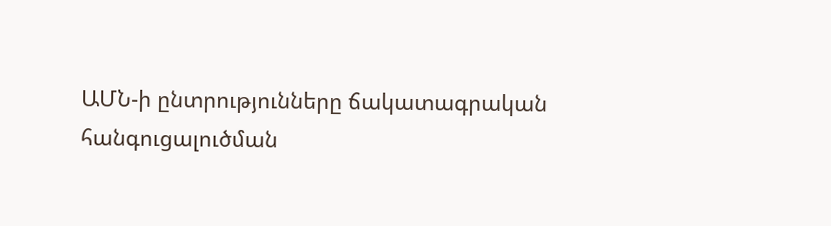ԱՄՆ-ի ընտրությունները ճակատագրական հանգուցալուծման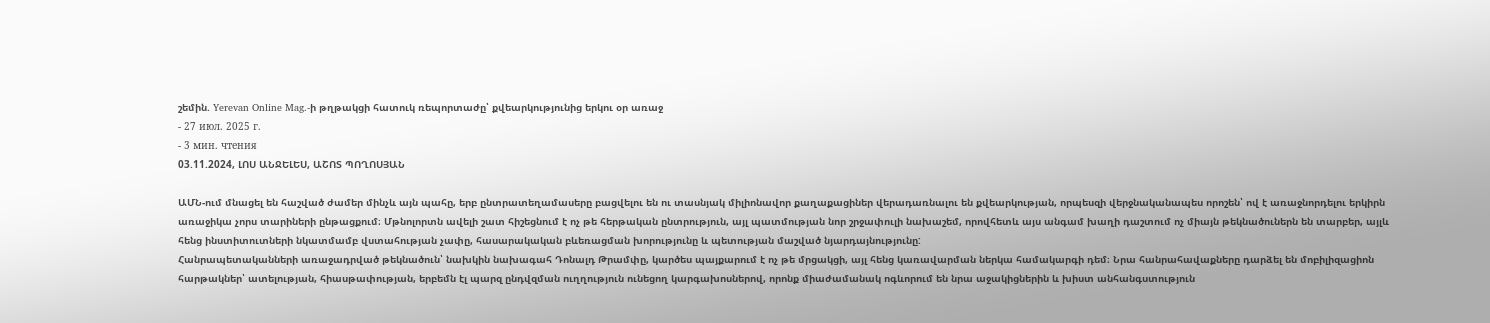շեմին. Yerevan Online Mag.-ի թղթակցի հատուկ ռեպորտաժը՝ քվեարկությունից երկու օր առաջ
- 27 июл. 2025 г.
- 3 мин. чтения
03.11.2024, ԼՈՍ ԱՆՋԵԼԵՍ, ԱՇՈՏ ՊՈՂՈՍՅԱՆ

ԱՄՆ-ում մնացել են հաշված ժամեր մինչև այն պահը, երբ ընտրատեղամասերը բացվելու են ու տասնյակ միլիոնավոր քաղաքացիներ վերադառնալու են քվեարկության, որպեսզի վերջնականապես որոշեն՝ ով է առաջնորդելու երկիրն առաջիկա չորս տարիների ընթացքում։ Մթնոլորտն ավելի շատ հիշեցնում է ոչ թե հերթական ընտրություն, այլ պատմության նոր շրջափուլի նախաշեմ, որովհետև այս անգամ խաղի դաշտում ոչ միայն թեկնածուներն են տարբեր, այլև հենց ինստիտուտների նկատմամբ վստահության չափը, հասարակական բևեռացման խորությունը և պետության մաշված նյարդայնությունը:
Հանրապետականների առաջադրված թեկնածուն՝ նախկին նախագահ Դոնալդ Թրամփը, կարծես պայքարում է ոչ թե մրցակցի, այլ հենց կառավարման ներկա համակարգի դեմ։ Նրա հանրահավաքները դարձել են մոբիլիզացիոն հարթակներ՝ ատելության, հիասթափության, երբեմն էլ պարզ ընդվզման ուղղություն ունեցող կարգախոսներով, որոնք միաժամանակ ոգևորում են նրա աջակիցներին և խիստ անհանգստություն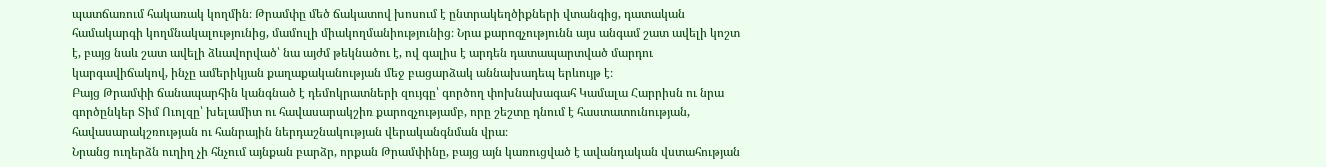պատճառում հակառակ կողմին։ Թրամփը մեծ ճակատով խոսում է ընտրակեղծիքների վտանգից, դատական համակարգի կողմնակալությունից, մամուլի միակողմանիությունից։ Նրա քարոզչությունն այս անգամ շատ ավելի կոշտ է, բայց նաև շատ ավելի ձևավորված՝ նա այժմ թեկնածու է, ով գալիս է արդեն դատապարտված մարդու կարգավիճակով, ինչը ամերիկյան քաղաքականության մեջ բացարձակ աննախադեպ երևույթ է։
Բայց Թրամփի ճանապարհին կանգնած է դեմոկրատների զույգը՝ գործող փոխնախագահ Կամալա Հարրիսն ու նրա գործընկեր Տիմ Ուոլզը՝ խելամիտ ու հավասարակշիռ քարոզչությամբ, որը շեշտը դնում է հաստատունության, հավասարակշռության ու հանրային ներդաշնակության վերականգնման վրա։
Նրանց ուղերձն ուղիղ չի հնչում այնքան բարձր, որքան Թրամփինը, բայց այն կառուցված է ավանդական վստահության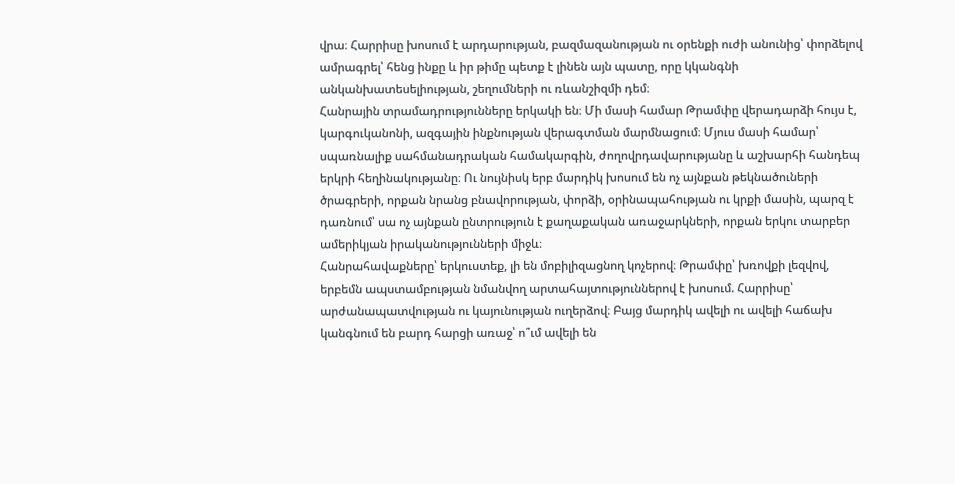վրա։ Հարրիսը խոսում է արդարության, բազմազանության ու օրենքի ուժի անունից՝ փորձելով ամրագրել՝ հենց ինքը և իր թիմը պետք է լինեն այն պատը, որը կկանգնի անկանխատեսելիության, շեղումների ու ռևանշիզմի դեմ։
Հանրային տրամադրությունները երկակի են։ Մի մասի համար Թրամփը վերադարձի հույս է, կարգուկանոնի, ազգային ինքնության վերագտման մարմնացում։ Մյուս մասի համար՝ սպառնալիք սահմանադրական համակարգին, ժողովրդավարությանը և աշխարհի հանդեպ երկրի հեղինակությանը։ Ու նույնիսկ երբ մարդիկ խոսում են ոչ այնքան թեկնածուների ծրագրերի, որքան նրանց բնավորության, փորձի, օրինապահության ու կրքի մասին, պարզ է դառնում՝ սա ոչ այնքան ընտրություն է քաղաքական առաջարկների, որքան երկու տարբեր ամերիկյան իրականությունների միջև։
Հանրահավաքները՝ երկուստեք, լի են մոբիլիզացնող կոչերով։ Թրամփը՝ խռովքի լեզվով, երբեմն ապստամբության նմանվող արտահայտություններով է խոսում. Հարրիսը՝ արժանապատվության ու կայունության ուղերձով։ Բայց մարդիկ ավելի ու ավելի հաճախ կանգնում են բարդ հարցի առաջ՝ ո՞ւմ ավելի են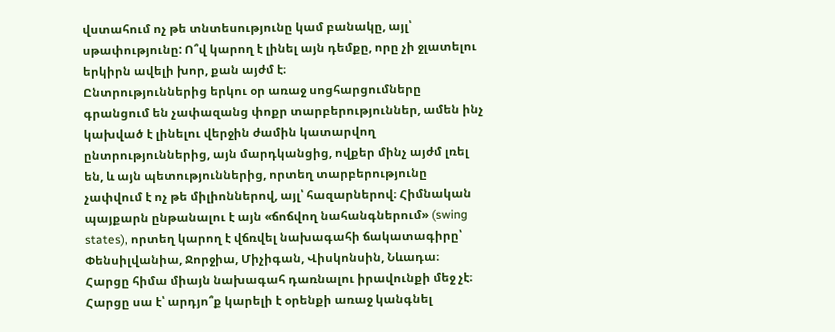վստահում ոչ թե տնտեսությունը կամ բանակը, այլ՝ սթափությունը: Ո՞վ կարող է լինել այն դեմքը, որը չի ջլատելու երկիրն ավելի խոր, քան այժմ է։
Ընտրություններից երկու օր առաջ սոցհարցումները գրանցում են չափազանց փոքր տարբերություններ, ամեն ինչ կախված է լինելու վերջին ժամին կատարվող ընտրություններից, այն մարդկանցից, ովքեր մինչ այժմ լռել են, և այն պետություններից, որտեղ տարբերությունը չափվում է ոչ թե միլիոններով, այլ՝ հազարներով։ Հիմնական պայքարն ընթանալու է այն «ճոճվող նահանգներում» (swing states), որտեղ կարող է վճռվել նախագահի ճակատագիրը՝ Փենսիլվանիա, Ջորջիա, Միչիգան, Վիսկոնսին, Նևադա։
Հարցը հիմա միայն նախագահ դառնալու իրավունքի մեջ չէ։ Հարցը սա է՝ արդյո՞ք կարելի է օրենքի առաջ կանգնել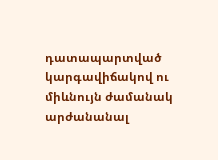դատապարտված կարգավիճակով ու միևնույն ժամանակ արժանանալ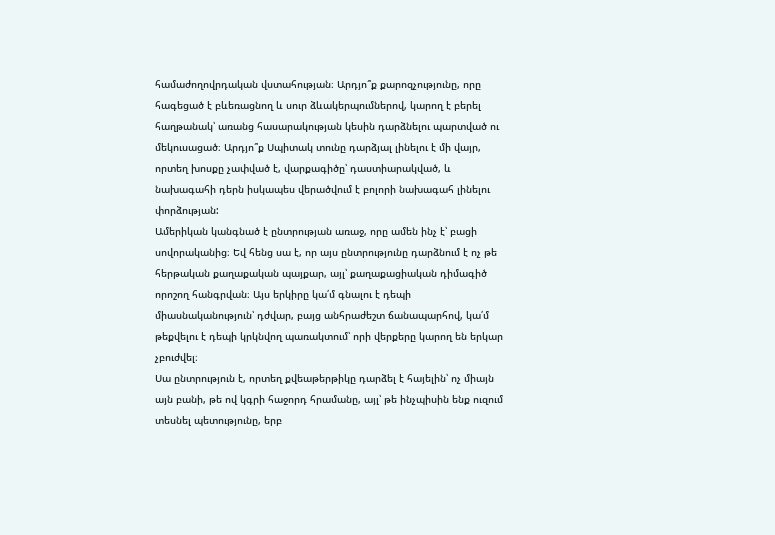համաժողովրդական վստահության։ Արդյո՞ք քարոզչությունը, որը հագեցած է բևեռացնող և սուր ձևակերպումներով, կարող է բերել հաղթանակ՝ առանց հասարակության կեսին դարձնելու պարտված ու մեկուսացած։ Արդյո՞ք Սպիտակ տունը դարձյալ լինելու է մի վայր, որտեղ խոսքը չափված է, վարքագիծը՝ դաստիարակված, և նախագահի դերն իսկապես վերածվում է բոլորի նախագահ լինելու փորձության:
Ամերիկան կանգնած է ընտրության առաջ, որը ամեն ինչ է՝ բացի սովորականից։ Եվ հենց սա է, որ այս ընտրությունը դարձնում է ոչ թե հերթական քաղաքական պայքար, այլ՝ քաղաքացիական դիմագիծ որոշող հանգրվան։ Այս երկիրը կա՛մ գնալու է դեպի միասնականություն՝ դժվար, բայց անհրաժեշտ ճանապարհով, կա՛մ թեքվելու է դեպի կրկնվող պառակտում՝ որի վերքերը կարող են երկար չբուժվել։
Սա ընտրություն է, որտեղ քվեաթերթիկը դարձել է հայելին՝ ոչ միայն այն բանի, թե ով կգրի հաջորդ հրամանը, այլ՝ թե ինչպիսին ենք ուզում տեսնել պետությունը, երբ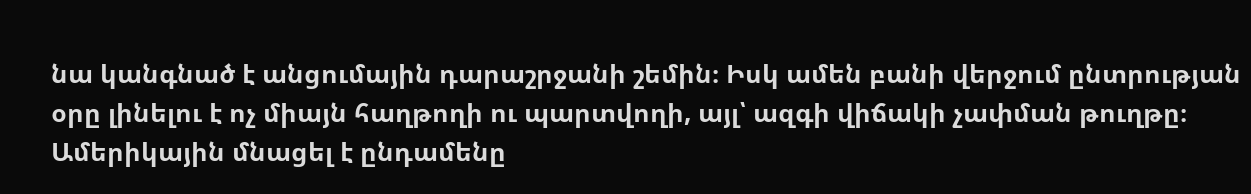նա կանգնած է անցումային դարաշրջանի շեմին։ Իսկ ամեն բանի վերջում ընտրության օրը լինելու է ոչ միայն հաղթողի ու պարտվողի, այլ՝ ազգի վիճակի չափման թուղթը։ Ամերիկային մնացել է ընդամենը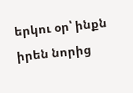երկու օր՝ ինքն իրեն նորից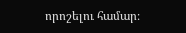որոշելու համար։